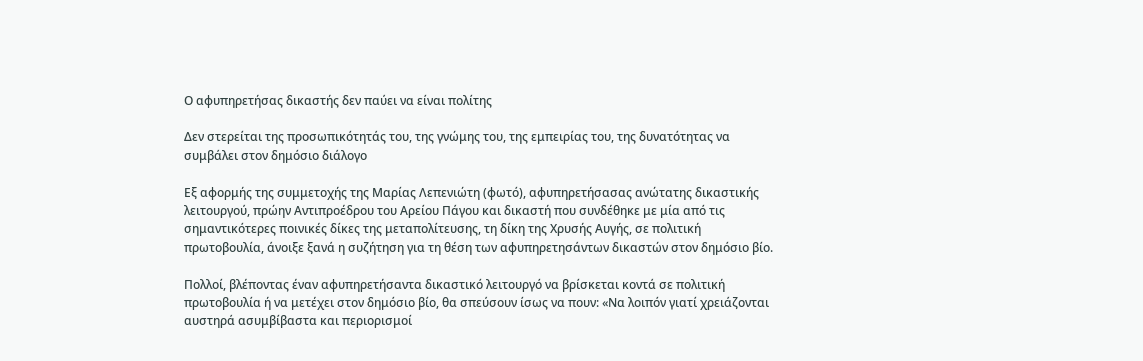Ο αφυπηρετήσας δικαστής δεν παύει να είναι πολίτης

Δεν στερείται της προσωπικότητάς του, της γνώμης του, της εμπειρίας του, της δυνατότητας να συμβάλει στον δημόσιο διάλογο

Εξ αφορμής της συμμετοχής της Μαρίας Λεπενιώτη (φωτό), αφυπηρετήσασας ανώτατης δικαστικής λειτουργού, πρώην Αντιπροέδρου του Αρείου Πάγου και δικαστή που συνδέθηκε με μία από τις σημαντικότερες ποινικές δίκες της μεταπολίτευσης, τη δίκη της Χρυσής Αυγής, σε πολιτική πρωτοβουλία, άνοιξε ξανά η συζήτηση για τη θέση των αφυπηρετησάντων δικαστών στον δημόσιο βίο.

Πολλοί, βλέποντας έναν αφυπηρετήσαντα δικαστικό λειτουργό να βρίσκεται κοντά σε πολιτική πρωτοβουλία ή να μετέχει στον δημόσιο βίο, θα σπεύσουν ίσως να πουν: «Να λοιπόν γιατί χρειάζονται αυστηρά ασυμβίβαστα και περιορισμοί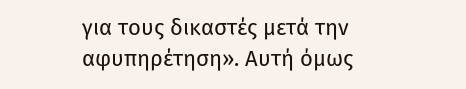για τους δικαστές μετά την αφυπηρέτηση». Αυτή όμως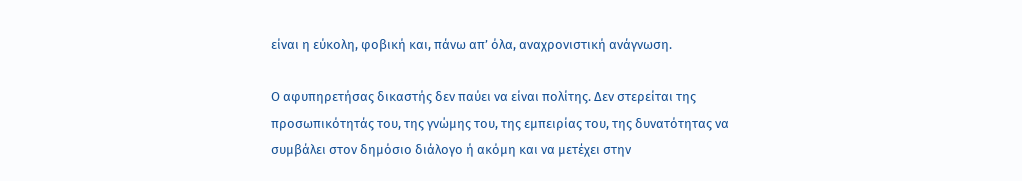είναι η εύκολη, φοβική και, πάνω απ’ όλα, αναχρονιστική ανάγνωση.

Ο αφυπηρετήσας δικαστής δεν παύει να είναι πολίτης. Δεν στερείται της προσωπικότητάς του, της γνώμης του, της εμπειρίας του, της δυνατότητας να συμβάλει στον δημόσιο διάλογο ή ακόμη και να μετέχει στην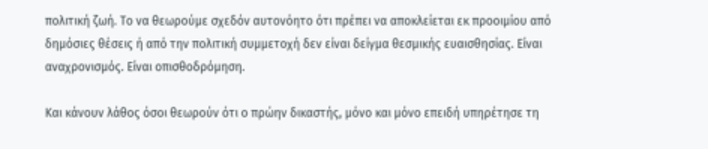πολιτική ζωή. Το να θεωρούμε σχεδόν αυτονόητο ότι πρέπει να αποκλείεται εκ προοιμίου από δημόσιες θέσεις ή από την πολιτική συμμετοχή δεν είναι δείγμα θεσμικής ευαισθησίας. Είναι αναχρονισμός. Είναι οπισθοδρόμηση.

Και κάνουν λάθος όσοι θεωρούν ότι ο πρώην δικαστής, μόνο και μόνο επειδή υπηρέτησε τη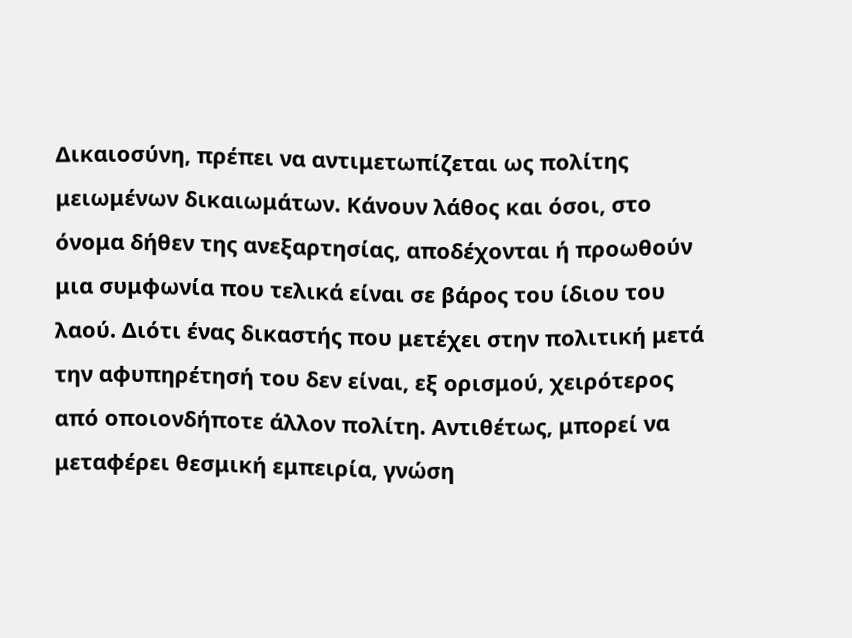Δικαιοσύνη, πρέπει να αντιμετωπίζεται ως πολίτης μειωμένων δικαιωμάτων. Κάνουν λάθος και όσοι, στο όνομα δήθεν της ανεξαρτησίας, αποδέχονται ή προωθούν μια συμφωνία που τελικά είναι σε βάρος του ίδιου του λαού. Διότι ένας δικαστής που μετέχει στην πολιτική μετά την αφυπηρέτησή του δεν είναι, εξ ορισμού, χειρότερος από οποιονδήποτε άλλον πολίτη. Αντιθέτως, μπορεί να μεταφέρει θεσμική εμπειρία, γνώση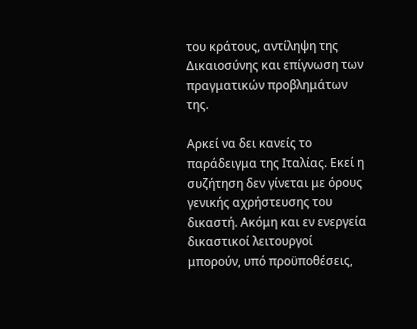του κράτους, αντίληψη της Δικαιοσύνης και επίγνωση των πραγματικών προβλημάτων της.

Αρκεί να δει κανείς το παράδειγμα της Ιταλίας. Εκεί η συζήτηση δεν γίνεται με όρους γενικής αχρήστευσης του δικαστή. Ακόμη και εν ενεργεία δικαστικοί λειτουργοί μπορούν, υπό προϋποθέσεις,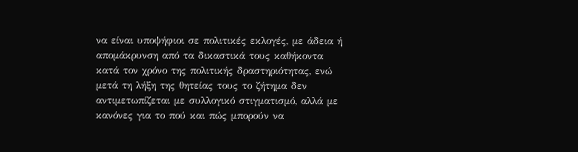να είναι υποψήφιοι σε πολιτικές εκλογές, με άδεια ή απομάκρυνση από τα δικαστικά τους καθήκοντα κατά τον χρόνο της πολιτικής δραστηριότητας, ενώ μετά τη λήξη της θητείας τους το ζήτημα δεν αντιμετωπίζεται με συλλογικό στιγματισμό, αλλά με κανόνες για το πού και πώς μπορούν να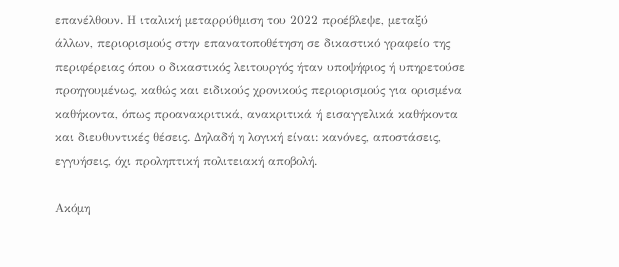επανέλθουν. Η ιταλική μεταρρύθμιση του 2022 προέβλεψε, μεταξύ άλλων, περιορισμούς στην επανατοποθέτηση σε δικαστικό γραφείο της περιφέρειας όπου ο δικαστικός λειτουργός ήταν υποψήφιος ή υπηρετούσε προηγουμένως, καθώς και ειδικούς χρονικούς περιορισμούς για ορισμένα καθήκοντα, όπως προανακριτικά, ανακριτικά ή εισαγγελικά καθήκοντα και διευθυντικές θέσεις. Δηλαδή η λογική είναι: κανόνες, αποστάσεις, εγγυήσεις, όχι προληπτική πολιτειακή αποβολή.

Ακόμη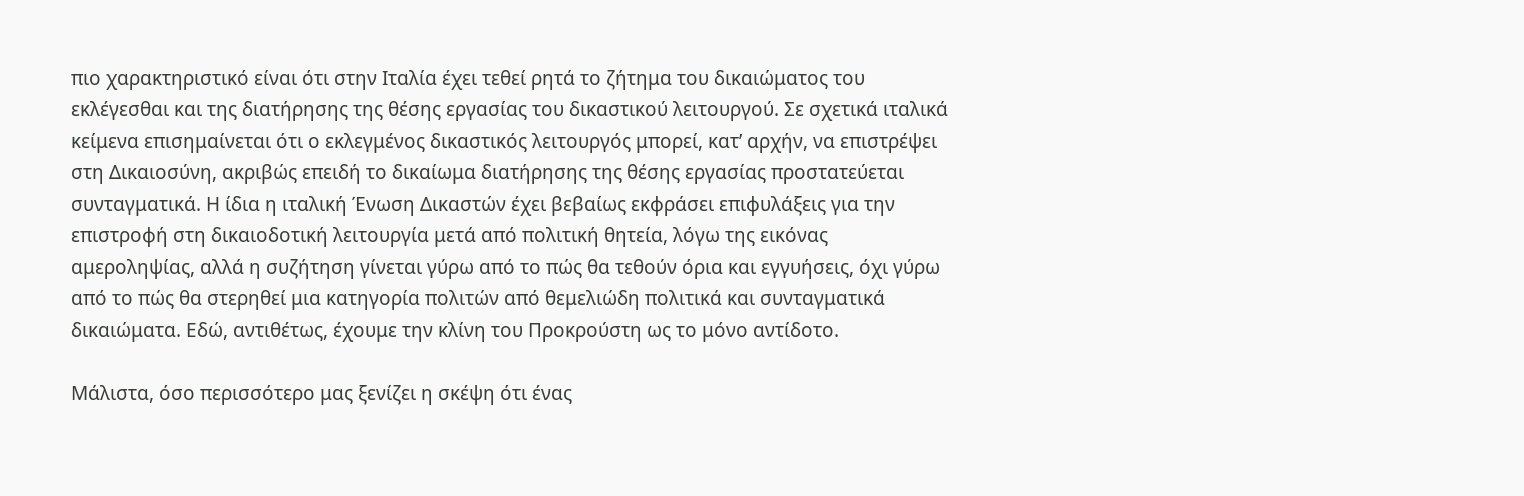πιο χαρακτηριστικό είναι ότι στην Ιταλία έχει τεθεί ρητά το ζήτημα του δικαιώματος του εκλέγεσθαι και της διατήρησης της θέσης εργασίας του δικαστικού λειτουργού. Σε σχετικά ιταλικά κείμενα επισημαίνεται ότι ο εκλεγμένος δικαστικός λειτουργός μπορεί, κατ’ αρχήν, να επιστρέψει στη Δικαιοσύνη, ακριβώς επειδή το δικαίωμα διατήρησης της θέσης εργασίας προστατεύεται συνταγματικά. Η ίδια η ιταλική Ένωση Δικαστών έχει βεβαίως εκφράσει επιφυλάξεις για την επιστροφή στη δικαιοδοτική λειτουργία μετά από πολιτική θητεία, λόγω της εικόνας αμεροληψίας, αλλά η συζήτηση γίνεται γύρω από το πώς θα τεθούν όρια και εγγυήσεις, όχι γύρω από το πώς θα στερηθεί μια κατηγορία πολιτών από θεμελιώδη πολιτικά και συνταγματικά δικαιώματα. Εδώ, αντιθέτως, έχουμε την κλίνη του Προκρούστη ως το μόνο αντίδοτο.

Μάλιστα, όσο περισσότερο μας ξενίζει η σκέψη ότι ένας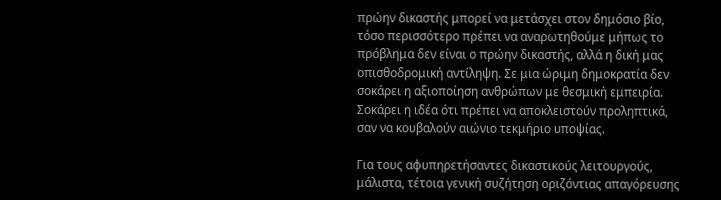πρώην δικαστής μπορεί να μετάσχει στον δημόσιο βίο, τόσο περισσότερο πρέπει να αναρωτηθούμε μήπως το πρόβλημα δεν είναι ο πρώην δικαστής, αλλά η δική μας οπισθοδρομική αντίληψη. Σε μια ώριμη δημοκρατία δεν σοκάρει η αξιοποίηση ανθρώπων με θεσμική εμπειρία. Σοκάρει η ιδέα ότι πρέπει να αποκλειστούν προληπτικά, σαν να κουβαλούν αιώνιο τεκμήριο υποψίας.

Για τους αφυπηρετήσαντες δικαστικούς λειτουργούς, μάλιστα, τέτοια γενική συζήτηση οριζόντιας απαγόρευσης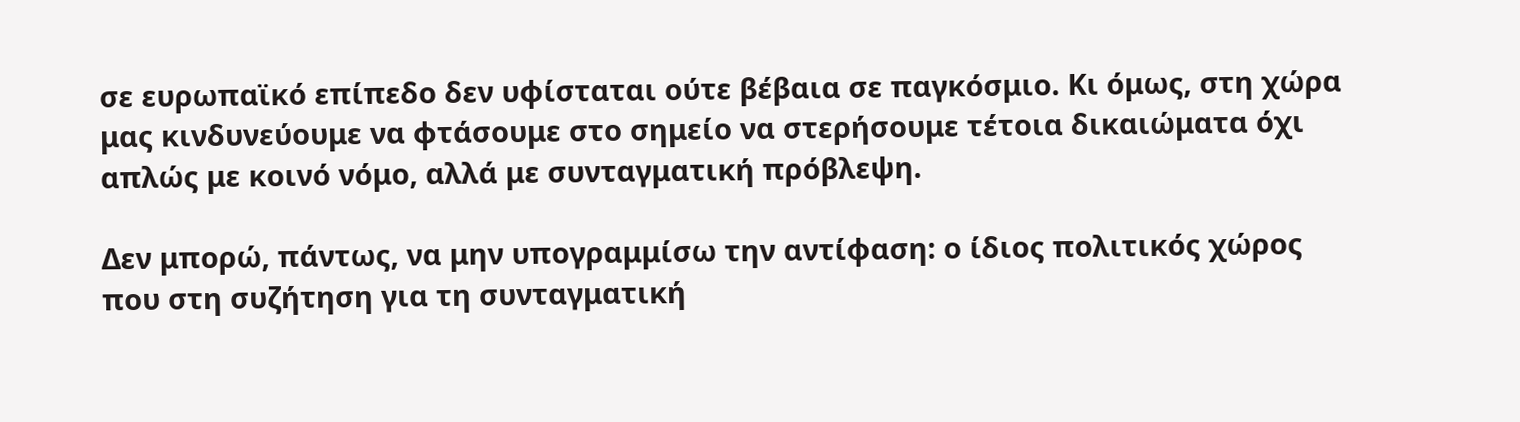σε ευρωπαϊκό επίπεδο δεν υφίσταται ούτε βέβαια σε παγκόσμιο. Κι όμως, στη χώρα μας κινδυνεύουμε να φτάσουμε στο σημείο να στερήσουμε τέτοια δικαιώματα όχι απλώς με κοινό νόμο, αλλά με συνταγματική πρόβλεψη.

Δεν μπορώ, πάντως, να μην υπογραμμίσω την αντίφαση: ο ίδιος πολιτικός χώρος που στη συζήτηση για τη συνταγματική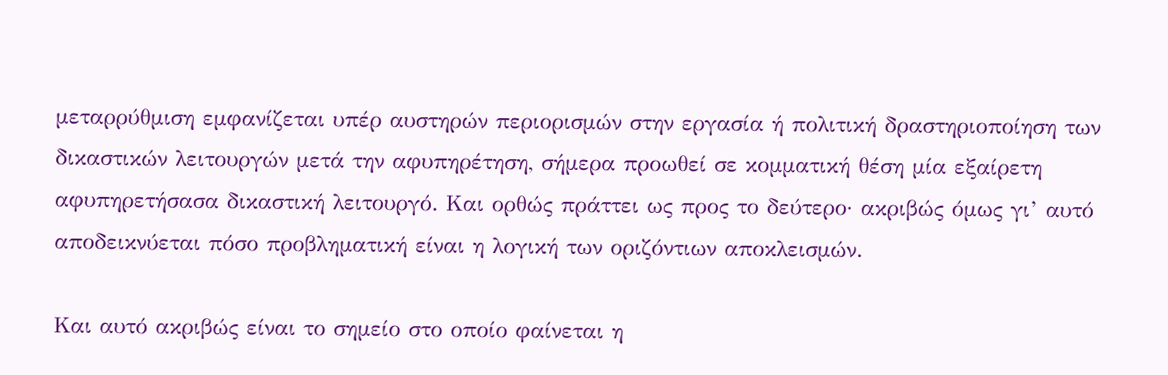μεταρρύθμιση εμφανίζεται υπέρ αυστηρών περιορισμών στην εργασία ή πολιτική δραστηριοποίηση των δικαστικών λειτουργών μετά την αφυπηρέτηση, σήμερα προωθεί σε κομματική θέση μία εξαίρετη αφυπηρετήσασα δικαστική λειτουργό. Και ορθώς πράττει ως προς το δεύτερο· ακριβώς όμως γι’ αυτό αποδεικνύεται πόσο προβληματική είναι η λογική των οριζόντιων αποκλεισμών.

Και αυτό ακριβώς είναι το σημείο στο οποίο φαίνεται η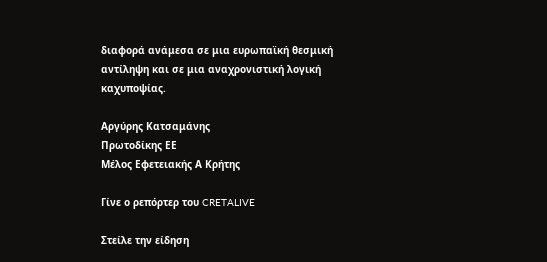διαφορά ανάμεσα σε μια ευρωπαϊκή θεσμική αντίληψη και σε μια αναχρονιστική λογική καχυποψίας.

Αργύρης Κατσαμάνης
Πρωτοδίκης ΕΕ
Μέλος Εφετειακής Α Κρήτης

Γίνε ο ρεπόρτερ του CRETALIVE

Στείλε την είδηση